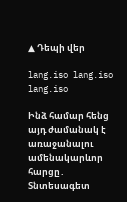▲ Դեպի վեր

lang.iso lang.iso lang.iso

Ինձ համար հենց այդ ժամանակ է առաջանալու ամենակարևոր հարցը․ Տնտեսագետ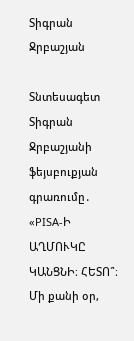Տիգրան Ջրբաշյան

Տնտեսագետ Տիգրան Ջրբաշյանի ֆեյսբուքյան գրառումը․ «PISA-Ի ԱՂՄՈՒԿԸ ԿԱՆՑՆԻ։ ՀԵՏՈ՞։ Մի քանի օր,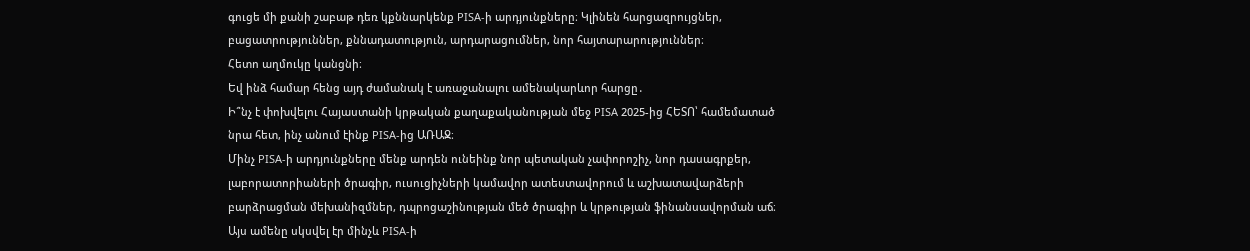գուցե մի քանի շաբաթ դեռ կքննարկենք PISA-ի արդյունքները։ Կլինեն հարցազրույցներ, բացատրություններ, քննադատություն, արդարացումներ, նոր հայտարարություններ։
Հետո աղմուկը կանցնի։
Եվ ինձ համար հենց այդ ժամանակ է առաջանալու ամենակարևոր հարցը․
Ի՞նչ է փոխվելու Հայաստանի կրթական քաղաքականության մեջ PISA 2025-ից ՀԵՏՈ՝ համեմատած նրա հետ, ինչ անում էինք PISA-ից ԱՌԱՋ։
Մինչ PISA-ի արդյունքները մենք արդեն ունեինք նոր պետական չափորոշիչ, նոր դասագրքեր, լաբորատորիաների ծրագիր, ուսուցիչների կամավոր ատեստավորում և աշխատավարձերի բարձրացման մեխանիզմներ, դպրոցաշինության մեծ ծրագիր և կրթության ֆինանսավորման աճ։
Այս ամենը սկսվել էր մինչև PISA-ի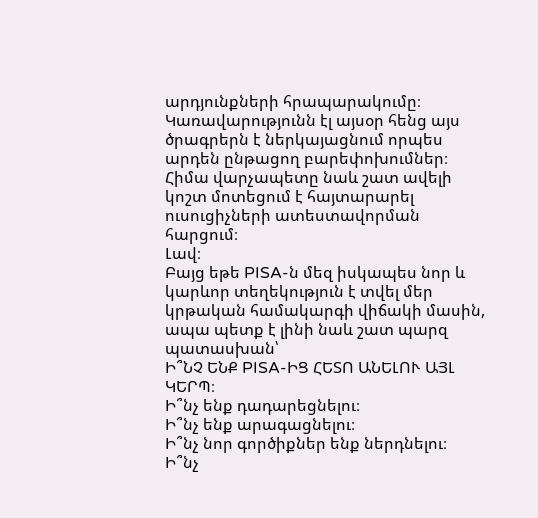արդյունքների հրապարակումը։ Կառավարությունն էլ այսօր հենց այս ծրագրերն է ներկայացնում որպես արդեն ընթացող բարեփոխումներ։
Հիմա վարչապետը նաև շատ ավելի կոշտ մոտեցում է հայտարարել ուսուցիչների ատեստավորման հարցում։
Լավ։
Բայց եթե PISA-ն մեզ իսկապես նոր և կարևոր տեղեկություն է տվել մեր կրթական համակարգի վիճակի մասին, ապա պետք է լինի նաև շատ պարզ պատասխան՝
Ի՞ՆՉ ԵՆՔ PISA-ԻՑ ՀԵՏՈ ԱՆԵԼՈՒ ԱՅԼ ԿԵՐՊ։
Ի՞նչ ենք դադարեցնելու։
Ի՞նչ ենք արագացնելու։
Ի՞նչ նոր գործիքներ ենք ներդնելու։
Ի՞նչ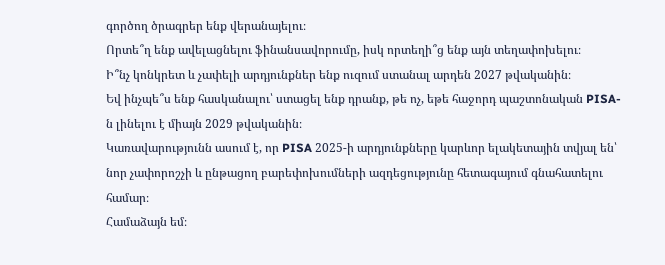գործող ծրագրեր ենք վերանայելու։
Որտե՞ղ ենք ավելացնելու ֆինանսավորումը, իսկ որտեղի՞ց ենք այն տեղափոխելու։
Ի՞նչ կոնկրետ և չափելի արդյունքներ ենք ուզում ստանալ արդեն 2027 թվականին։
Եվ ինչպե՞ս ենք հասկանալու՝ ստացել ենք դրանք, թե ոչ, եթե հաջորդ պաշտոնական PISA-ն լինելու է միայն 2029 թվականին։
Կառավարությունն ասում է, որ PISA 2025-ի արդյունքները կարևոր ելակետային տվյալ են՝ նոր չափորոշչի և ընթացող բարեփոխումների ազդեցությունը հետագայում գնահատելու համար։
Համաձայն եմ։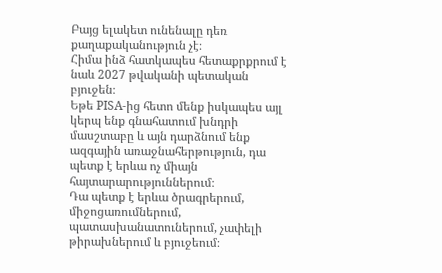Բայց ելակետ ունենալը դեռ քաղաքականություն չէ։
Հիմա ինձ հատկապես հետաքրքրում է նաև 2027 թվականի պետական բյուջեն։
Եթե PISA-ից հետո մենք իսկապես այլ կերպ ենք գնահատում խնդրի մասշտաբը և այն դարձնում ենք ազգային առաջնահերթություն, դա պետք է երևա ոչ միայն հայտարարություններում։
Դա պետք է երևա ծրագրերում, միջոցառումներում, պատասխանատուներում, չափելի թիրախներում և բյուջեում։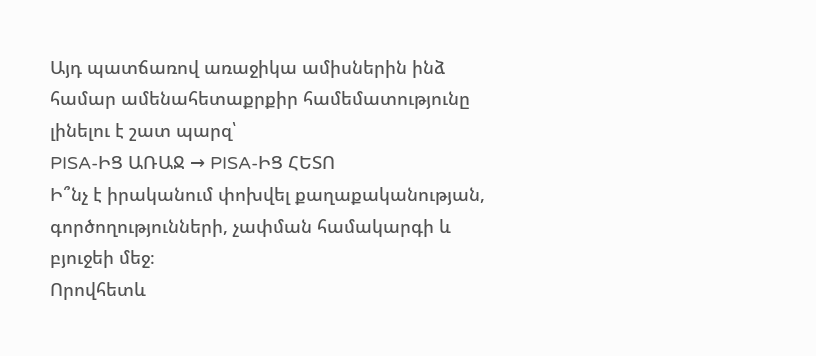Այդ պատճառով առաջիկա ամիսներին ինձ համար ամենահետաքրքիր համեմատությունը լինելու է շատ պարզ՝
PISA-ԻՑ ԱՌԱՋ → PISA-ԻՑ ՀԵՏՈ
Ի՞նչ է իրականում փոխվել քաղաքականության, գործողությունների, չափման համակարգի և բյուջեի մեջ։
Որովհետև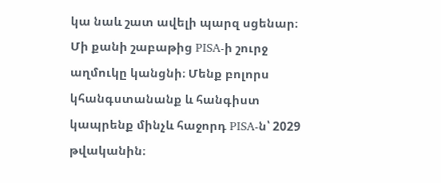կա նաև շատ ավելի պարզ սցենար։
Մի քանի շաբաթից PISA-ի շուրջ աղմուկը կանցնի։ Մենք բոլորս կհանգստանանք և հանգիստ կապրենք մինչև հաջորդ PISA-ն՝ 2029 թվականին։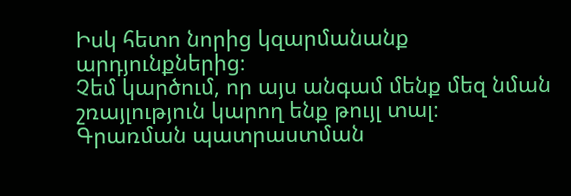Իսկ հետո նորից կզարմանանք արդյունքներից։
Չեմ կարծում, որ այս անգամ մենք մեզ նման շռայլություն կարող ենք թույլ տալ։
Գրառման պատրաստման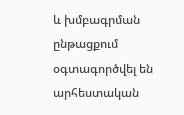և խմբագրման ընթացքում օգտագործվել են արհեստական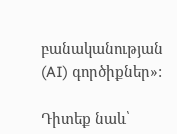բանականության (AI) գործիքներ»:

Դիտեք նաև՝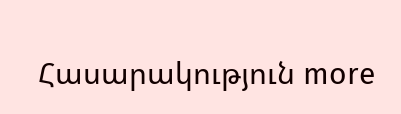Հասարակություն more